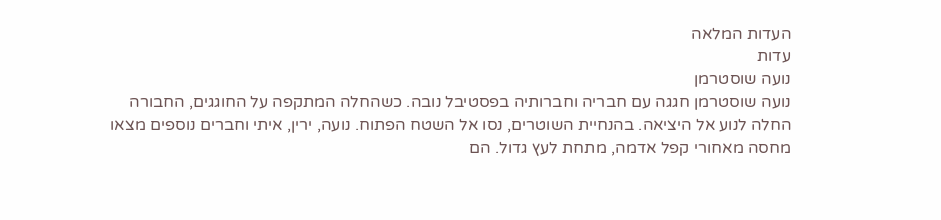העדות המלאה
עדות
נועה שוסטרמן
נועה שוסטרמן חגגה עם חבריה וחברותיה בפסטיבל נובה. כשהחלה המתקפה על החוגגים, החבורה החלה לנוע אל היציאה. בהנחיית השוטרים, נסו אל השטח הפתוח. נועה, ירין, איתי וחברים נוספים מצאו מחסה מאחורי קפל אדמה, מתחת לעץ גדול. הם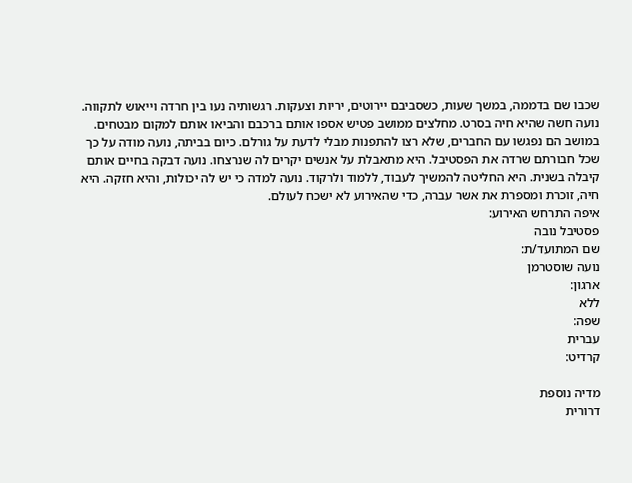שכבו שם בדממה, במשך שעות, כשסביבם יירוטים, יריות וצעקות. רגשותיה נעו בין חרדה וייאוש לתקווה. נועה חשה שהיא חיה בסרט. מחלצים ממושב פטיש אספו אותם ברכבם והביאו אותם למקום מבטחים. במושב הם נפגשו עם החברים, שלא רצו להתפנות מבלי לדעת על גורלם. כיום בביתה, נועה מודה על כך שכל חבורתם שרדה את הפסטיבל. היא מתאבלת על אנשים יקרים לה שנרצחו. נועה דבקה בחיים אותם קיבלה בשנית. היא החליטה להמשיך לעבוד, ללמוד ולרקוד. נועה למדה כי יש לה יכולות, והיא חזקה. היא חיה, זוכרת ומספרת את אשר עברה, כדי שהאירוע לא ישכח לעולם.
איפה התרחש האירוע:
פסטיבל נובה
שם המתועד/ת:
נועה שוסטרמן
ארגון:
ללא
שפה:
עברית
קרדיט:

מדיה נוספת
דרורית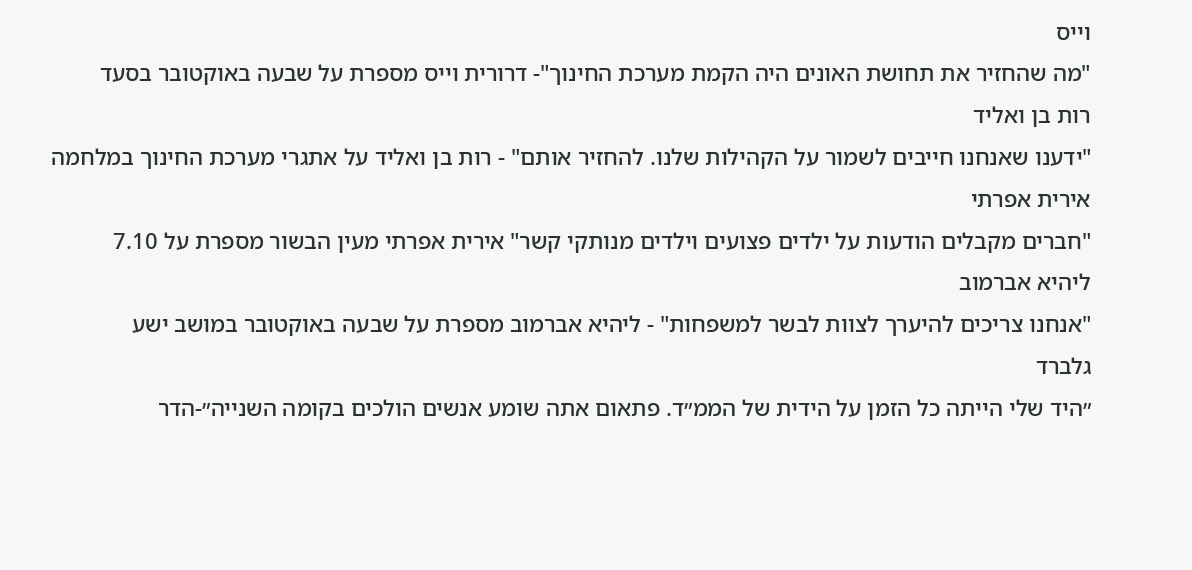וייס
"מה שהחזיר את תחושת האונים היה הקמת מערכת החינוך"- דרורית וייס מספרת על שבעה באוקטובר בסעד
רות בן ואליד
"ידענו שאנחנו חייבים לשמור על הקהילות שלנו. להחזיר אותם" - רות בן ואליד על אתגרי מערכת החינוך במלחמה
אירית אפרתי
"חברים מקבלים הודעות על ילדים פצועים וילדים מנותקי קשר" אירית אפרתי מעין הבשור מספרת על 7.10
ליהיא אברמוב
"אנחנו צריכים להיערך לצוות לבשר למשפחות" - ליהיא אברמוב מספרת על שבעה באוקטובר במושב ישע
גלברד
״היד שלי הייתה כל הזמן על הידית של הממ״ד. פתאום אתה שומע אנשים הולכים בקומה השנייה״-הדר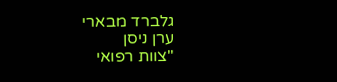גלברד מבארי
ערן ניסן
"צוות רפואי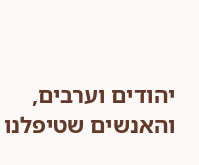יהודים וערבים, והאנשים שטיפלנו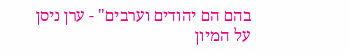בהם הם יהודים וערבים" - ערן ניסן על המיון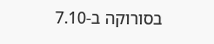בסורוקה ב-7.10